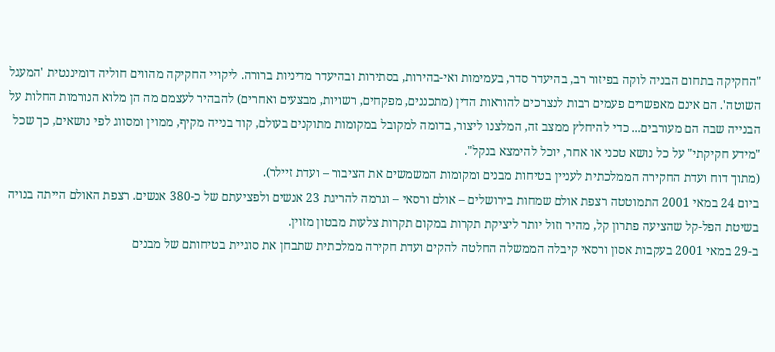"החקיקה בתחום הבניה לוקה בפיזור רב, בהיעדר סדר, בעמימות ואי-בהירות, בסתירות ובהיעדר מדיניות ברורה. ליקויי החקיקה מהווים חוליה דומיננטית 'המעגל השוטה'. הם אינם מאפשרים פעמים רבות לנצרכים להוראות הדין (מתכננים, מפקחים, רשויות, מבצעים ואחרים) להבהיר לעצמם מה הן מלוא הנורמות החלות על הבנייה שבה הם מעורבים... כדי להיחלץ ממצב זה, המלצנו ליצור, בדומה למקובל במקומות מתוקנים בעולם, קוד בנייה מקיף, ממוין ומסווג לפי נושאים, כך שכל "מידע חקיקתי" על כל נושא טכני או אחר, יוכל להימצא בנקל".
(מתוך דוח ועדת החקירה הממלכתית לעניין בטיחות מבנים ומקומות המשמשים את הציבור – ועדת זיילר).
ביום 24 במאי 2001 התמוטטה רצפת אולם שמחות בירושלים – אולם ורסאי – וגרמה להריגת 23 אנשים ולפציעתם של כ-380 אנשים. רצפת האולם הייתה בנויה בשיטת הפל-קל שהציעה פתרון קל, מהיר וזול יותר ליציקת תקרות במקום תקרות צלעות מבטון מזוין.
ב-29 במאי 2001 בעקבות אסון ורסאי קיבלה הממשלה החלטה להקים ועדת חקירה ממלכתית שתבחן את סוגיית בטיחותם של מבנים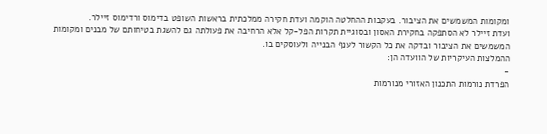ומקומות המשמשים את הציבור. בעקבות ההחלטה הוקמה ועדת חקירה ממלכתית בראשות השופט בדימוס ורדימוס זיילר.
ועדת זיילר לא הסתפקה בחקירת האסון ובסוגיית תקרות הפל-קל אלא הרחיבה את פעולתה גם להשגת בטיחותם של מבנים ומקומות המשמשים את הציבור ובדקה את כל הקשור לענף הבנייה ולעוסקים בו.
ההמלצות העיקריות של הוועדה הן:
-
הפרדת נורמות התכנון האזורי מנורמות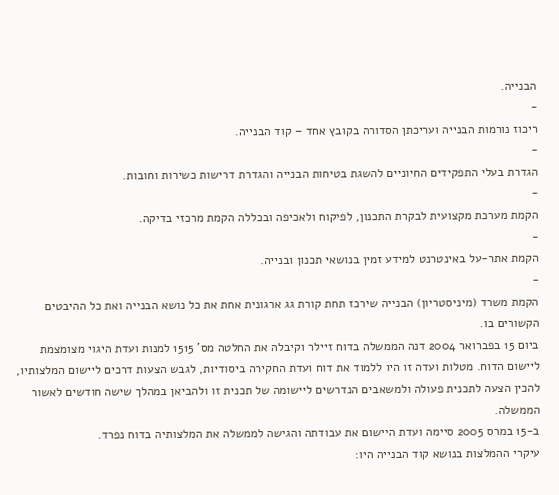הבנייה.
-
ריכוז נורמות הבנייה ועריכתן הסדורה בקובץ אחד – קוד הבנייה.
-
הגדרת בעלי התפקידים החיוניים להשגת בטיחות הבנייה והגדרת דרישות כשירות וחובות.
-
הקמת מערכת מקצועית לבקרת התכנון, לפיקוח ולאכיפה ובכללה הקמת מרכזי בדיקה.
-
הקמת אתר-על באינטרנט למידע זמין בנושאי תכנון ובנייה.
-
הקמת משרד (מיניסטריון) הבנייה שירכז תחת קורת גג ארגונית אחת את כל נושא הבנייה ואת כל ההיבטים הקשורים בו.
ביום 15 בפברואר 2004 דנה הממשלה בדוח זיילר וקיבלה את החלטה מס' 1515 למנות ועדת היגוי מצומצמת ליישום הדוח. מטלות ועדה זו היו ללמוד את דוח ועדת החקירה ביסודיות, לגבש הצעות דרכים ליישום המלצותיו, להכין הצעה לתכנית פעולה ולמשאבים הנדרשים ליישומה של תכנית זו ולהביאן במהלך שישה חודשים לאשור הממשלה.
ב-15 במרס 2005 סיימה ועדת היישום את עבודתה והגישה לממשלה את המלצותיה בדוח נפרד.
עיקרי ההמלצות בנושא קוד הבנייה היו: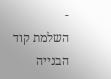-
השלמת קוד הבנייה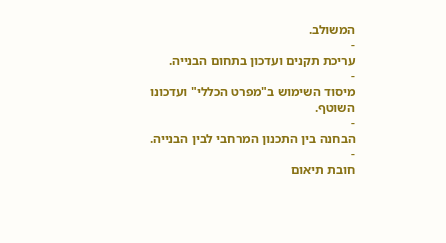המשולב.
-
עריכת תקנים ועדכון בתחום הבנייה.
-
מיסוד השימוש ב"מפרט הכללי" ועדכונו השוטף.
-
הבחנה בין התכנון המרחבי לבין הבנייה.
-
חובת תיאום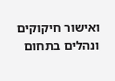ואישור חיקוקים ונהלים בתחום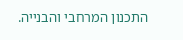התכנון המרחבי והבנייה.